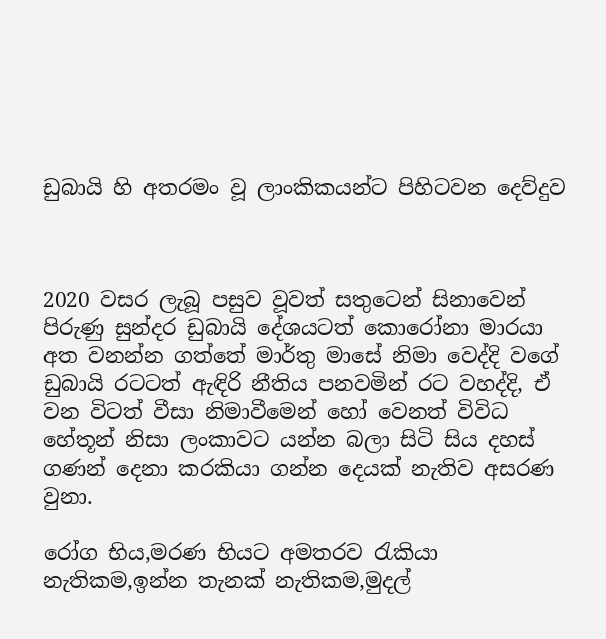ඩුබායි හි අතරමං වූ ලාංකිකයන්ට පිහිටවන දෙව්දුව



2020 වසර ලැබූ පසුව වූවත් සතුටෙන් සිනාවෙන් පිරුණු සුන්දර ඩුබායි දේශයටත් කොරෝනා මාරයා අත වනන්න ගත්තේ මාර්තු මාසේ නිමා වෙද්දි වගේ ඩුබායි රටටත් ඇඳිරි නීතිය පනවමින් රට වහද්දි, ඒ වන විටත් වීසා නිමාවීමෙන් හෝ වෙනත් විවිධ හේතූන් නිසා ලංකාවට යන්න බලා සිටි සිය දහස් ගණන් දෙනා කරකියා ගන්න දෙයක් නැතිව අසරණ වුනා.

රෝග භිය,මරණ භියට අමතරව රැකියා නැතිකම,ඉන්න තැනක් නැතිකම,මුදල්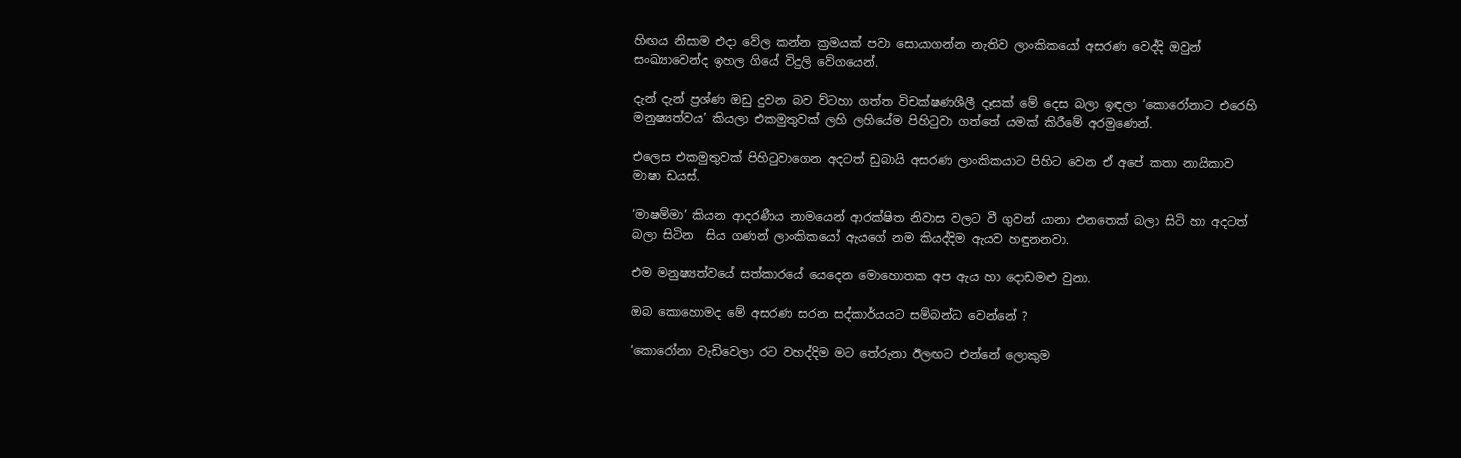හිඟය නිසාම එදා වේල කන්න ක්‍රමයක් පවා සොයාගන්න නැතිව ලාංකිකයෝ අසරණ වෙද්දි ඔවුන් සංඛ්‍යාවෙන්ද ඉහල ගියේ විදුලි වේගයෙන්.

දැන් දැන් ප්‍රශ්ණ ඔඩු දුවන බව ව්ටහා ගත්ත විචක්ෂණශීලී දෑසක් මේ දෙස බලා ඉඳලා ’කොරෝනාට එරෙහි මනුෂ්‍යත්වය’ කියලා එකමුතුවක් ලහි ලහියේම පිහිටුවා ගත්තේ යමක් කිරීමේ අරමුණෙන්.

එලෙස එකමුතුවක් පිහිටුවාගෙන අදටත් ඩුබායි අසරණ ලාංකිකයාට පිහිට වෙන ඒ අපේ කතා නායිකාව මාෂා ඩයස්.

‘මාෂම්මා’ කියන ආදරණීය නාමයෙන් ආරක්ෂිත නිවාස වලට වී ගුවන් යානා එනතෙක් බලා සිටි හා අදටත් බලා සිටින  සිය ගණන් ලාංකිකයෝ ඇයගේ නම කියද්දිම ඇයව හඳුනනවා.

එම මනුෂ්‍යත්වයේ සත්කාරයේ යෙදෙන මොහොතක අප ඇය හා දොඩමළු වුනා.

ඔබ කොහොමද මේ අසරණ සරන සද්කාර්යයට සම්බන්ධ වෙන්නේ ?

‘කොරෝනා වැඩිවෙලා රට වහද්දිම මට තේරුනා ඊලඟට එන්නේ ලොකුම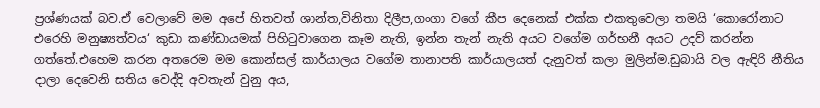ප්‍රශ්ණයක් බව.ඒ වෙලාවේ මම අපේ හිතවත් ශාන්ත,විනිතා දිලීප,ගංගා වගේ කීප දෙනෙක් එක්ක එකතුවෙලා තමයි ‘කොරෝනාට එරෙහි මනුෂ්‍යත්වය‘ කුඩා කණ්ඩායමක් පිහිටුවාගෙන කෑම නැති, ඉන්න තැන් නැති අයට වගේම ගර්භනී අයට උදව් කරන්න ගත්තේ.එහෙම කරන අතරෙම මම කොන්සල් කාර්යාලය වගේම තානාපති කාර්යාලයත් දැනුවත් කලා මුලින්ම.ඩුබායි වල ඇඳිරි නීතිය දාලා දෙවෙනි සතිය වෙද්දි අවතැන් වුනු අය,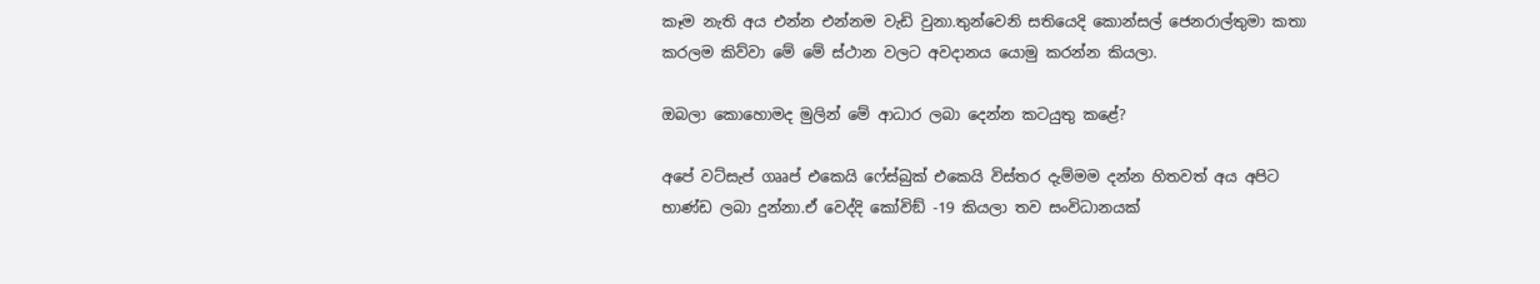කෑම නැති අය එන්න එන්නම වැඩි වුනා.තුන්වෙනි සතියෙදි කොන්සල් ජෙනරාල්තුමා කතා කරලම කිව්වා මේ මේ ස්ථාන වලට අවදානය යොමු කරන්න කියලා.

ඔබලා කොහොමද මුලින් මේ ආධාර ලබා දෙන්න කටයුතු කළේ?

අපේ වට්සැප් ගෲප් එකෙයි ෆේස්බුක් එකෙයි විස්තර දැම්මම දන්න හිතවත් අය අපිට භාණ්ඩ ලබා දුන්නා.ඒ වෙද්දි කෝවිඞ් -19 කියලා තව සංවිධානයක්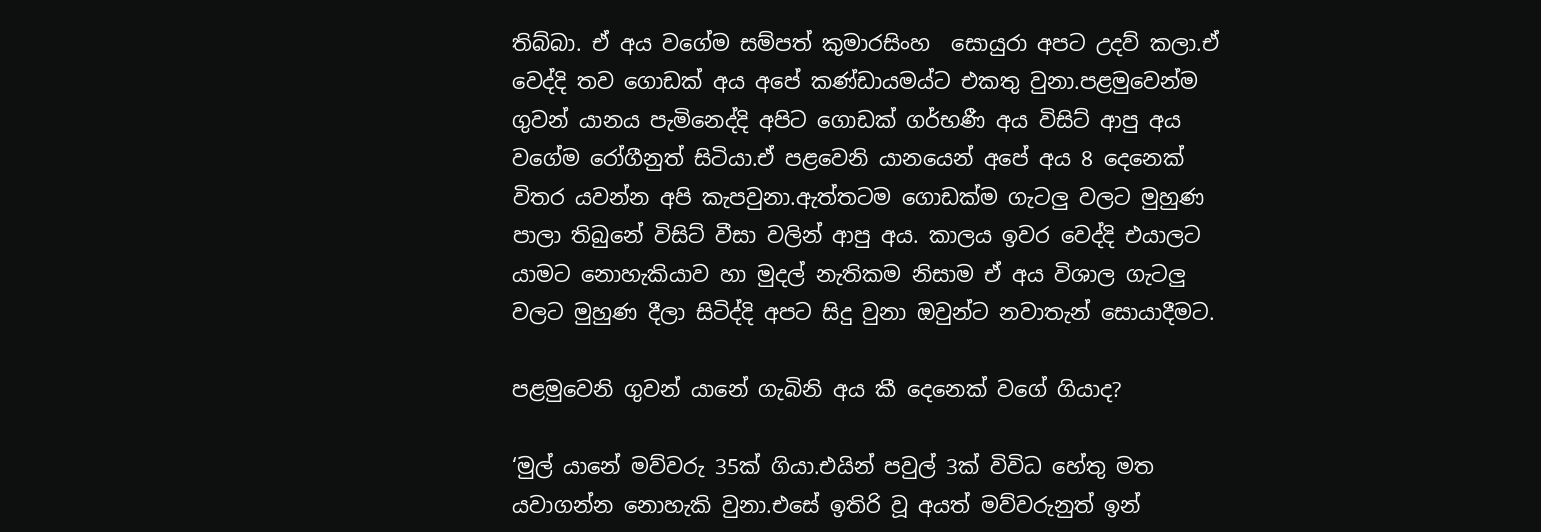තිබ්බා. ඒ අය වගේම සම්පත් කුමාරසිංහ  සොයුරා අපට උදව් කලා.ඒ වෙද්දි තව ගොඩක් අය අපේ කණ්ඩායමය්ට එකතු වුනා.පළමුවෙන්ම ගුවන් යානය පැමිනෙද්දි අපිට ගොඩක් ගර්භණී අය විසිට් ආපු අය වගේම රෝගීනුත් සිටියා.ඒ පළවෙනි යානයෙන් අපේ අය 8 දෙනෙක් විතර යවන්න අපි කැපවුනා.ඇත්තටම ගොඩක්ම ගැටලු වලට මුහුණ පාලා තිබුනේ විසිට් වීසා වලින් ආපු අය. කාලය ඉවර වෙද්දි එයාලට යාමට නොහැකියාව හා මුදල් නැතිකම නිසාම ඒ අය විශාල ගැටලු වලට මුහුණ දීලා සිටිද්දි අපට සිදු වුනා ඔවුන්ට නවාතැන් සොයාදීමට.

පළමුවෙනි ගුවන් යානේ ගැබිනි අය කී දෙනෙක් වගේ ගියාද?

‘මුල් යානේ මව්වරු 35ක් ගියා.එයින් පවුල් 3ක් විවිධ හේතු මත යවාගන්න නොහැකි වුනා.එසේ ඉතිරි වූ අයත් මව්වරුනුත් ඉන්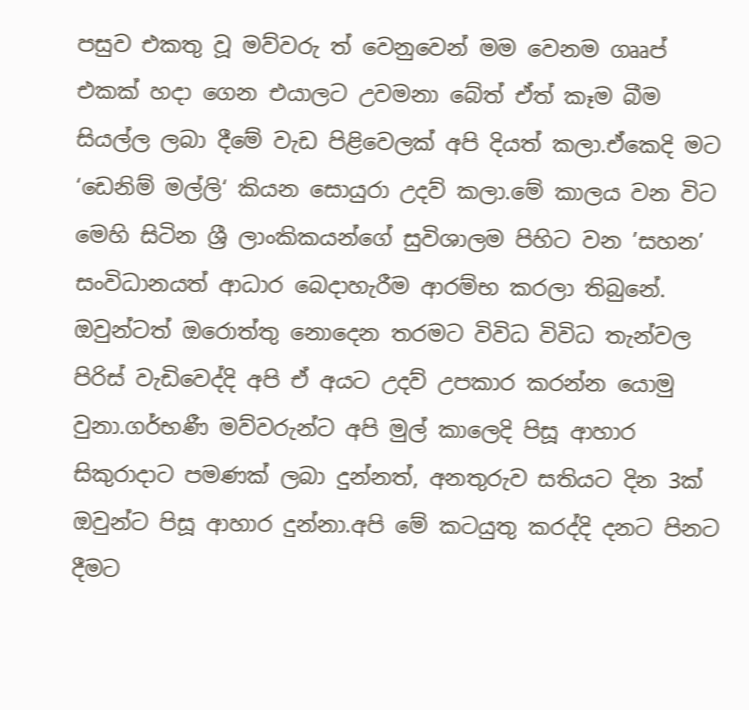පසුව එකතු වූ මව්වරු ත් වෙනුවෙන් මම වෙනම ගෲප් එකක් හදා ගෙන එයාලට උවමනා බේත් ඒත් කෑම බීම සියල්ල ලබා දීමේ වැඩ පිළිවෙලක් අපි දියත් කලා.ඒකෙදි මට ‘ඩෙනිම් මල්ලි‘ කියන සොයුරා උදව් කලා.මේ කාලය වන විට මෙහි සිටින ශ්‍රී ලාංකිකයන්ගේ සුවිශාලම පිහිට වන ’සහන’ සංවිධානයත් ආධාර බෙදාහැරීම ආරම්භ කරලා තිබුනේ. ඔවුන්ටත් ඔරොත්තු නොදෙන තරමට විවිධ විවිධ තැන්වල පිරිස් වැඩිවෙද්දි අපි ඒ අයට උදව් උපකාර කරන්න යොමු වුනා.ගර්භණී මව්වරුන්ට අපි මුල් කාලෙදි පිසූ ආහාර සිකුරාදාට පමණක් ලබා දුන්නත්, අනතුරුව සතියට දින 3ක් ඔවුන්ට පිසූ ආහාර දුන්නා.අපි මේ කටයුතු කරද්දි දනට පිනට දීමට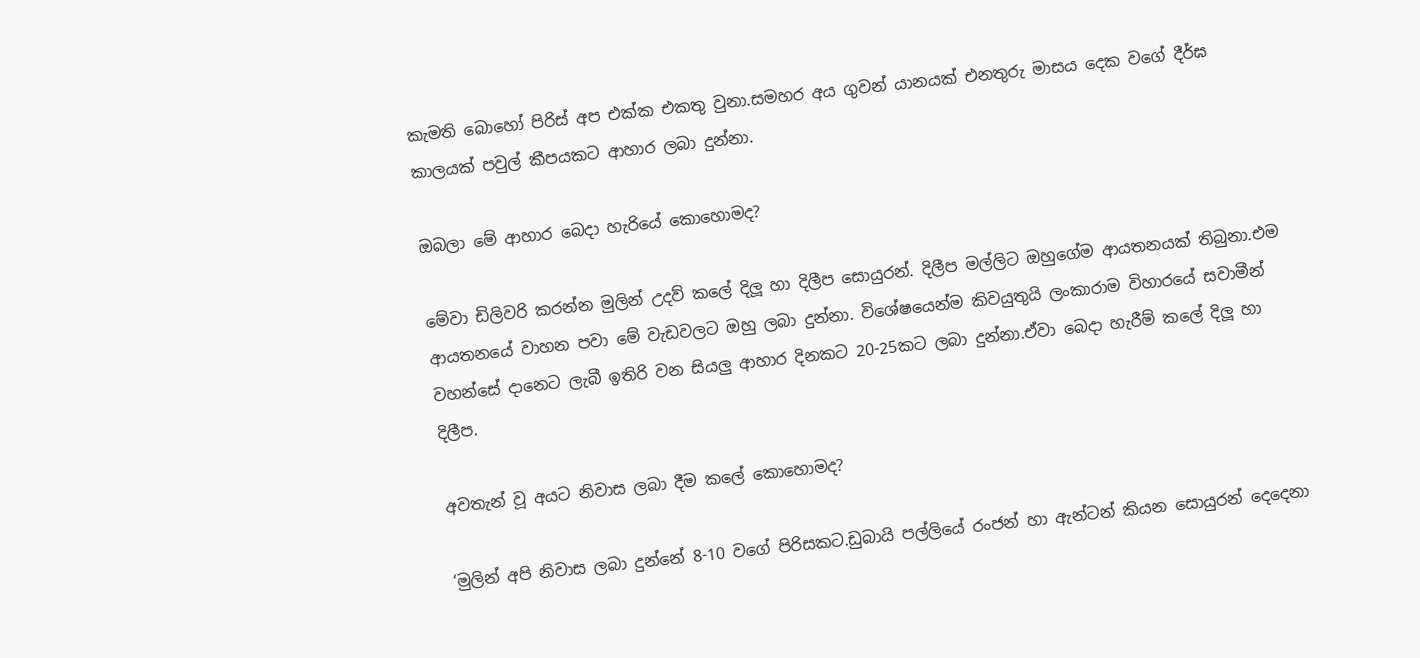කැමති බොහෝ පිරිස් අප එක්ක එකතු වුනා.සමහර අය ගුවන් යානයක් එනතුරු මාසය දෙක වගේ දීර්ඝ කාලයක් පවුල් කීපයකට ආහාර ලබා දුන්නා.

ඔබලා මේ ආහාර බෙදා හැරියේ කොහොමද?

මේවා ඩිලිවරි කරන්න මුලින් උදව් කලේ දිලූ හා දිලීප සොයුරන්. දිලීප මල්ලිට ඔහුගේම ආයතනයක් තිබුනා.එම ආයතනයේ වාහන පවා මේ වැඩවලට ඔහු ලබා දුන්නා. විශේෂයෙන්ම කිවයුතුයි ලංකාරාම විහාරයේ සවාමීන් වහන්සේ දානෙට ලැබී ඉතිරි වන සියලු ආහාර දිනකට 20-25කට ලබා දුන්නා.ඒවා බෙදා හැරීම් කලේ දිලූ හා දිලීප.

අවතැන් වූ අයට නිවාස ලබා දීම කලේ කොහොමද?

‘මුලින් අපි නිවාස ලබා දුන්නේ 8-10 වගේ පිරිසකට.ඩුබායි පල්ලියේ රංජන් හා ඇන්ටන් කියන සොයුරන් දෙදෙනා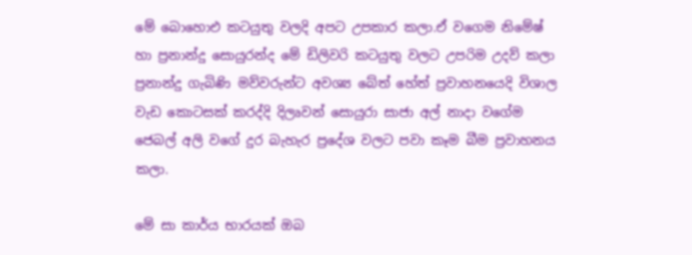මේ බොහොඑ කටයුතු වලදි අපට උපකාර කලා.ඒ වගෙම නිමේෂ් හා ප්‍රනාන්දු සොයුරන්ද මේ ඩිලිවරි කටයුතු වලට උපරිම උදව් කලා ප්‍රනාන්දු ගැබිණි මව්වරුන්ට අවශ්‍ය බේත් හේත් ප්‍රවාහනයෙදි විශාල වැඩ කොටසක් කරද්දි දිලෘවන් සොයුරා සාජා අල් නාදා වගේම ජෙබල් අලි වගේ දුර බැහැර ප්‍රදේශ වලට පවා කෑම බීම ප්‍රවාහනය කලා.

මේ සා කාර්ය භාරයක් ඔබ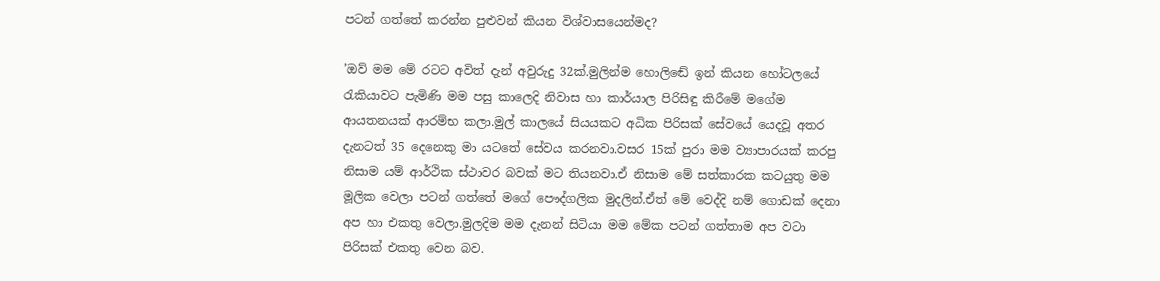පටන් ගත්තේ කරන්න පුළුවන් කියන විශ්වාසයෙන්මද?

’ඔව් මම මේ රටට අවිත් දැන් අවුරුදු 32ක්.මුලින්ම හොලිඬේ ඉන් කියන හෝටලයේ රැකියාවට පැමිණි මම පසු කාලෙදි නිවාස හා කාර්යාල පිරිසිඳු කිරීමේ මගේම ආයතනයක් ආරම්භ කලා.මුල් කාලයේ සියයකට අධික පිරිසක් සේවයේ යෙදවූ අතර දැනටත් 35 දෙනෙකු මා යටතේ සේවය කරනවා.වසර 15ක් පුරා මම ව්‍යාපාරයක් කරපු නිසාම යම් ආර්ථික ස්ථාවර බවක් මට තියනවා.ඒ නිසාම මේ සත්කාරක කටයුතු මම මූලික වෙලා පටන් ගත්තේ මගේ පෞද්ගලික මුදලින්.ඒත් මේ වෙද්දි නම් ගොඩක් දෙනා අප හා එකතු වෙලා.මුලදිම මම දැනන් සිටියා මම මේක පටන් ගත්තාම අප වටා පිරිසක් එකතු වෙන බව.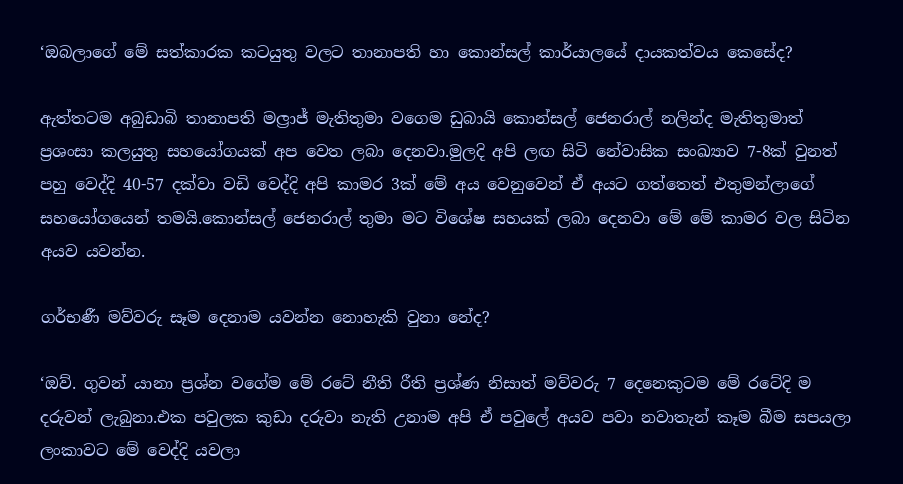‘ඔබලාගේ මේ සත්කාරක කටයුතු වලට තානාපති හා කොන්සල් කාර්යාලයේ දායකත්වය කෙසේද?

ඇත්තටම අබුඩාබි තානාපති මල්‍රාජ් මැතිතුමා වගෙම ඩුබායි කොන්සල් ජෙනරාල් නලින්ද මැතිතුමාත් ප්‍රශංසා කලයුතු සහයෝගයක් අප වෙත ලබා දෙනවා.මුලදි අපි ලඟ සිටි නේවාසික සංඛ්‍යාව 7-8ක් වුනත් පහු වෙද්දි 40-57 දක්වා වඩි වෙද්දි අපි කාමර 3ක් මේ අය වෙනුවෙන් ඒ අයට ගත්තෙත් එතුමන්ලාගේ සහයෝගයෙන් තමයි.කොන්සල් ජෙනරාල් තුමා මට විශේෂ සහයක් ලබා දෙනවා මේ මේ කාමර වල සිටින අයව යවන්න.

ගර්භණී මව්වරු සෑම දෙනාම යවන්න නොහැකි වුනා නේද?

‘ඔව්. ගුවන් යානා ප්‍රශ්න වගේම මේ රටේ නීති රීති ප්‍රශ්ණ නිසාත් මව්වරු 7 දෙනෙකුටම මේ රටේදි ම දරුවන් ලැබුනා.එක පවුලක කුඩා දරුවා නැති උනාම අපි ඒ පවුලේ අයව පවා නවාතැන් කෑම බීම සපයලා ලංකාවට මේ වෙද්දි යවලා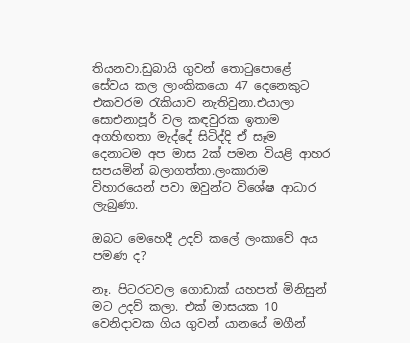තියනවා.ඩුබායි ගුවන් තොටුපොළේ සේවය කල ලාංකිකයො 47 දෙනෙකුට එකවරම රැකියාව නැතිවුනා.එයාලා සොඑනාපූර් වල කඳවුරක ඉතාම අගහිඟතා මැද්දේ සිටිද්දි ඒ සෑම දෙනාටම අප මාස 2ක් පමන වියළි ආහර සපයමින් බලාගත්තා.ලංකාරාම විහාරයෙන් පවා ඔවුන්ට විශේෂ ආධාර ලැබුණා.

ඔබට මෙහෙදී උදව් කලේ ලංකාවේ අය පමණ ද?

නෑ. පිටරටවල ගොඩාක් යහපත් මිනිසුන් මට උදව් කලා. එක් මාසයක 10 වෙනිදාවක ගිය ගුවන් යානයේ මගීන්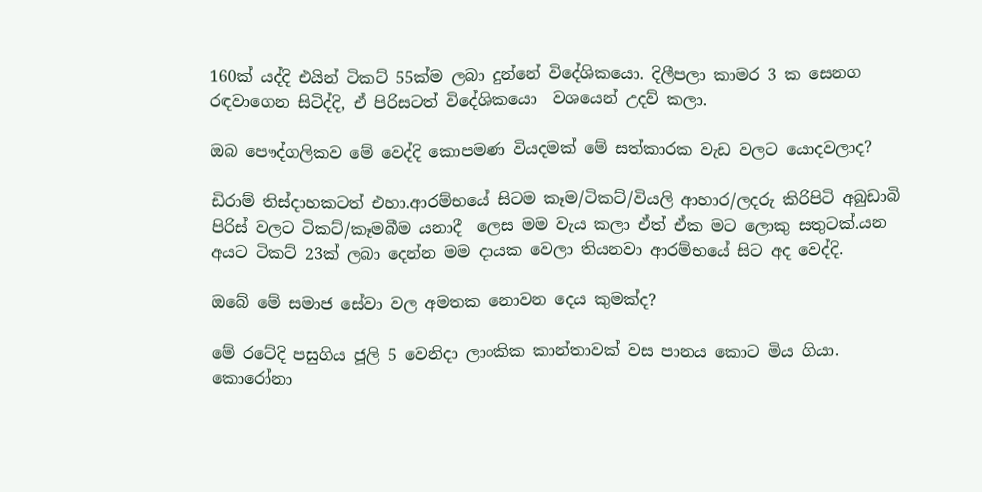160ක් යද්දි එයින් ටිකට් 55ක්ම ලබා දුන්නේ විදේශිකයො. දිලීපලා කාමර 3 ක සෙනග රඳවාගෙන සිටිද්දි, ඒ පිරිසටත් විදේශිකයො  වශයෙන් උදව් කලා.

ඔබ පෞද්ගලිකව මේ වෙද්දි කොපමණ වියදමක් මේ සත්කාරක වැඩ වලට යොදවලාද?

ඩිරාම් තිස්දාහකටත් එහා.ආරම්භයේ සිටම කෑම/ටිකට්/වියලි ආහාර/ලදරු කිරිපිටි අබුඩාබි පිරිස් වලට ටිකට්/කෑමබීම යනාදී  ලෙස මම වැය කලා ඒත් ඒක මට ලොකු සතුටක්.යන අයට ටිකට් 23ක් ලබා දෙන්න මම දායක වෙලා තියනවා ආරම්භයේ සිට අද වෙද්දි.

ඔබේ මේ සමාජ සේවා වල අමතක නොවන දෙය කුමක්ද?

මේ රටේදි පසුගිය ජූලි 5 වෙනිදා ලාංකික කාන්තාවක් වස පානය කොට මිය ගියා. කොරෝනා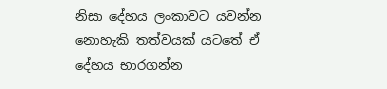නිසා දේහය ලංකාවට යවන්න නොහැකි තත්වයක් යටතේ ඒ දේහය භාරගන්න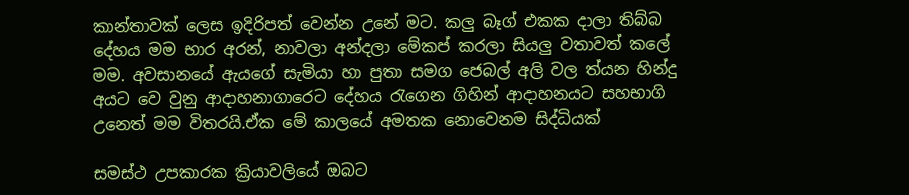කාන්තාවක් ලෙස ඉදිරිපත් වෙන්න උනේ මට. කලු බෑග් එකක දාලා තිබ්බ දේහය මම භාර අරන්, නාවලා අන්දලා මේකප් කරලා සියලු වතාවත් කලේ මම. අවසානයේ ඇයගේ සැමියා හා පුතා සමග ජෙබල් අලි වල ත්යන හින්දු අයට වෙ වුනු ආදාහනාගාරෙට දේහය රැගෙන ගිහින් ආදාහනයට සහභාගි උනෙත් මම විතරයි.ඒක මේ කාලයේ අමතක නොවෙනම සිද්ධියක්

සමස්ථ උපකාරක ක්‍රියාවලියේ ඔබට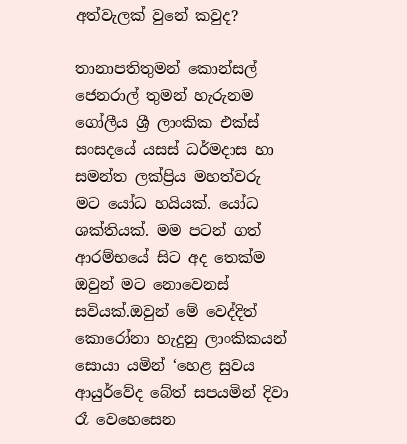අත්වැලක් වුනේ කවුද?

තානාපතිතුමන් කොන්සල් ජෙනරාල් තුමන් හැරුනම ගෝලීය ශ්‍රී ලාංකික එක්ස් සංසදයේ යසස් ධර්මදාස හා සමන්ත ලක්ප්‍රිය මහත්වරු මට යෝධ හයියක්. යෝධ ශක්තියක්. මම පටන් ගත් ආරම්භයේ සිට අද තෙක්ම ඔවුන් මට නොවෙනස් සවියක්.ඔවුන් මේ වෙද්දිත් කොරෝනා හැදුනු ලාංකිකයන් සොයා යමින් ‘හෙළ සුවය ආයුර්වේද බේත් සපයමින් දිවා රෑ වෙහෙසෙන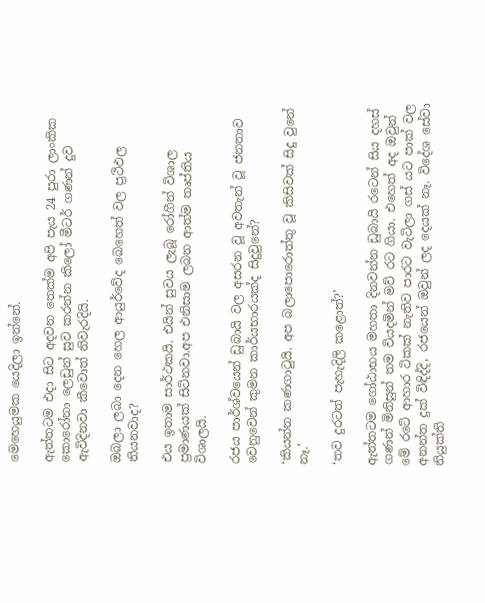මෙහෙයුමක යෙදිලා ඉන්නේ.

ඇත්තටම එදා සිට අදවන තෙක්ම අපි පැය 24 පුරා ලාංකික කොරෝනා ලෙඩුන් සුව කරන්න කිලෝ මීටර් ගණන් දුව ඇවිදිනවා කීවොත් නිවැරදියි.

ඔබලා ලබා දෙන හෙල ආයුර්වේද බෙහෙත් වල ප්‍රථිඵල තියනවාද?

එය ඉතාම සාර්ථකයි. එයින් සුවය ලැබූ රෝගීන් විශාල ප්‍රමාණයක් සිටිනවා.අප එනිසාම ලබන ආත්ම තෘප්තිය විශාලයි.

රජය පාර්ශ්වයෙන් ඩුබායි වල අසරන වූ අවතැන් වූ ජනතාව වෙනුවෙන් කුමන කාර්යභාරයක්ද සිදුවුනේ?

‘කියන්න කණගාටුයි. අප බලාපොරොත්තු වූ කිසිවක් සිදු වුනේ නෑ.’

‘තව දුරටත් පැහැදිලි කළොත්?’

ඇත්තටම ගෝඨාභය මහතා දිනවන්න ඩුබායි රටෙන් සිය දහස් ගණන් මිනිසුන් තම වියදමින් මව් රට ගියා. එහෙත් අද ඔවුන් මේ රටේ ආහාර ටිකක් නැතිව පාරට වැටිලා ගස් යට පාක් වල අනන්ත දුක් විඳිද්දි, රජයෙන් ඔවුන් ලද දෙයක් නෑ. විදේශ සේවා නියුක්ති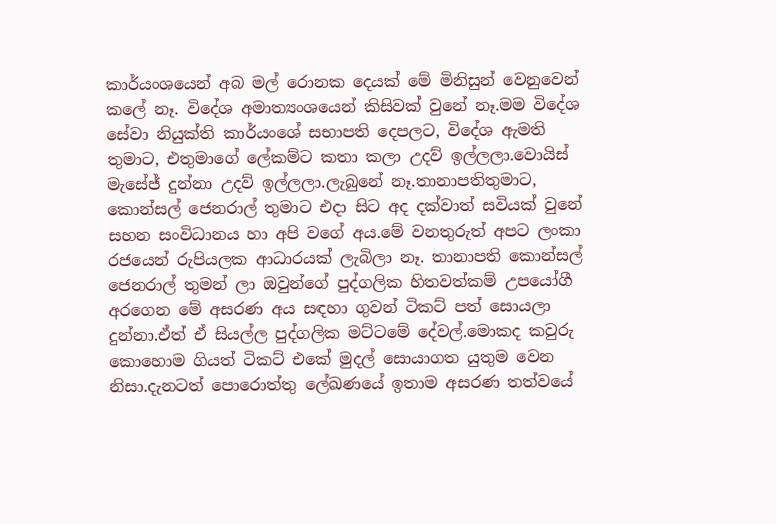කාර්යංශයෙන් අබ මල් රොනක දෙයක් මේ මිනිසුන් වෙනුවෙන් කලේ නෑ. විදේශ අමාත්‍යංශයෙන් කිසිවක් වුනේ නෑ.මම විදේශ සේවා නියුක්ති කාර්යංශේ සභාපති දෙපලට, විදේශ ඇමති තුමාට, එතුමාගේ ලේකම්ට කතා කලා උදව් ඉල්ලලා.වොයිස් මැසේජ් දුන්නා උදව් ඉල්ලලා.ලැබුනේ නෑ.තානාපතිතුමාට, කොන්සල් ජෙනරාල් තුමාට එදා සිට අද දක්වාත් සවියක් වුනේ සහන සංවිධානය හා අපි වගේ අය.මේ වනතුරුත් අපට ලංකා රජයෙන් රුපියලක ආධාරයක් ලැබිලා නෑ. තානාපති කොන්සල් ජෙනරාල් තුමන් ලා ඔවුන්ගේ පුද්ගලික හිතවත්කම් උපයෝගී අරගෙන මේ අසරණ අය සඳහා ගුවන් ටිකට් පත් සොයලා දුන්නා.ඒත් ඒ සියල්ල පුද්ගලික මට්ටමේ දේවල්.මොකද කවුරු කොහොම ගියත් ටිකට් එකේ මුදල් සොයාගත යුතුම වෙන නිසා.දැනටත් පොරොත්තු ලේඛණයේ ඉතාම අසරණ තත්වයේ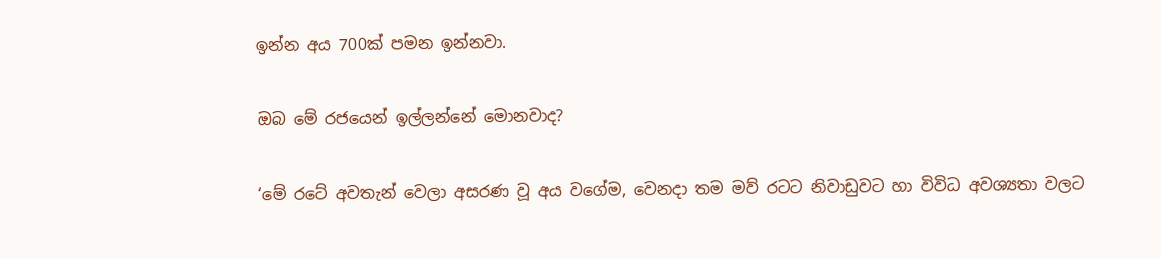ඉන්න අය 700ක් පමන ඉන්නවා.

ඔබ මේ රජයෙන් ඉල්ලන්නේ මොනවාද?

‘මේ රටේ අවතැන් වෙලා අසරණ වූ අය වගේම, වෙනදා තම මව් රටට නිවාඩුවට හා විවිධ අවශ්‍යතා වලට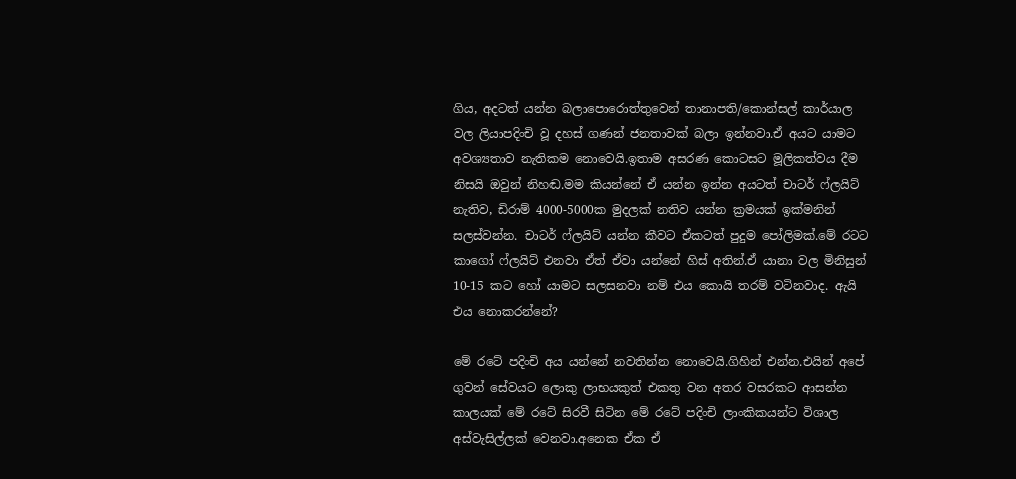ගිය, අදටත් යන්න බලාපොරොත්තුවෙන් තානාපති/කොන්සල් කාර්යාල වල ලියාපදිංචි වූ දහස් ගණන් ජනතාවක් බලා ඉන්නවා.ඒ අයට යාමට අවශ්‍යතාව නැතිකම නොවෙයි.ඉතාම අසරණ කොටසට මූලිකත්වය දීම නිසයි ඔවුන් නිහඬ.මම කියන්නේ ඒ යන්න ඉන්න අයටත් චාටර් ෆ්ලයිට් නැතිව, ඩිරාම් 4000-5000ක මුදලක් නතිව යන්න ක්‍රමයක් ඉක්මනින් සලස්වන්න. චාටර් ෆ්ලයිට් යන්න කීවට ඒකටත් පුදුම පෝලිමක්.මේ රටට කාගෝ ෆ්ලයිට් එනවා ඒත් ඒවා යන්නේ හිස් අතින්.ඒ යානා වල මිනිසුන් 10-15 කට හෝ යාමට සලසනවා නම් එය කොයි තරම් වටිනවාද. ඇයි එය නොකරන්නේ?

මේ රටේ පදිංචි අය යන්නේ නවතින්න නොවෙයි.ගිහින් එන්න.එයින් අපේ ගුවන් සේවයට ලොකු ලාභයකුත් එකතු වන අතර වසරකට ආසන්න කාලයක් මේ රටේ සිරවී සිටින මේ රටේ පදිංචි ලාංකිකයන්ට විශාල අස්වැසිල්ලක් වෙනවා.අනෙක ඒක ඒ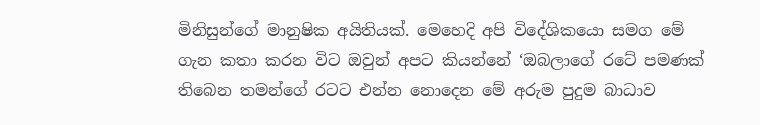මිනිසුන්ගේ මානුෂික අයිතියක්. මෙහෙදි අපි විදේශිකයො සමග මේ ගැන කතා කරන විට ඔවුන් අපට කියන්නේ ‘ඔබලාගේ රටේ පමණක් තිබෙන තමන්ගේ රටට එන්න නොදෙන මේ අරුම පුදුම බාධාව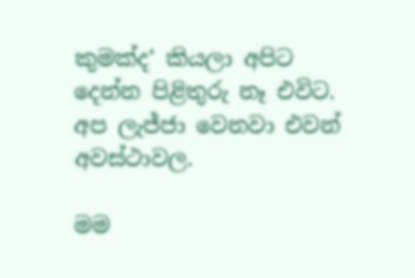කුමක්ද‘ කියලා අපිට දෙන්න පිළිතුරු නෑ එවිට. අප ලැජ්ජා වෙනවා එවන් අවස්ථාවල.

මම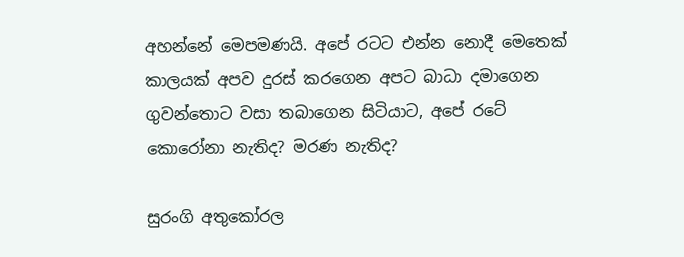අහන්නේ මෙපමණයි. අපේ රටට එන්න නොදී මෙතෙක් කාලයක් අපව දුරස් කරගෙන අපට බාධා දමාගෙන ගුවන්තොට වසා තබාගෙන සිටියාට, අපේ රටේ කොරෝනා නැතිද? මරණ නැතිද?

සුරංගි අතුකෝරල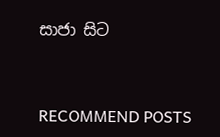සාජා සිට


RECOMMEND POSTS